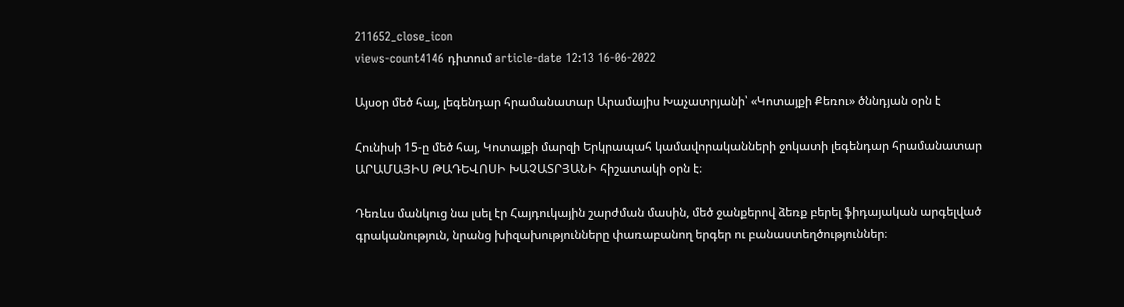211652_close_icon
views-count4146 դիտում article-date 12:13 16-06-2022

Այսօր մեծ հայ, լեգենդար հրամանատար Արամայիս Խաչատրյանի՝ «Կոտայքի Քեռու» ծննդյան օրն է

Հունիսի 15-ը մեծ հայ, Կոտայքի մարզի Երկրապահ կամավորականների ջոկատի լեգենդար հրամանատար ԱՐԱՄԱՅԻՍ ԹԱԴԵՎՈՍԻ ԽԱՉԱՏՐՅԱՆԻ հիշատակի օրն է։

Դեռևս մանկուց նա լսել էր Հայդուկային շարժման մասին, մեծ ջանքերով ձեռք բերել ֆիդայական արգելված գրականություն, նրանց խիզախությունները փառաբանող երգեր ու բանաստեղծություններ։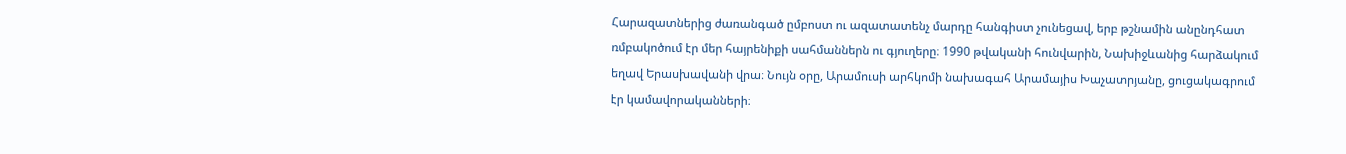Հարազատներից ժառանգած ըմբոստ ու ազատատենչ մարդը հանգիստ չունեցավ, երբ թշնամին անընդհատ ռմբակոծում էր մեր հայրենիքի սահմաններն ու գյուղերը։ 1990 թվականի հունվարին, Նախիջևանից հարձակում եղավ Երասխավանի վրա։ Նույն օրը, Արամուսի արհկոմի նախագահ Արամայիս Խաչատրյանը, ցուցակագրում էր կամավորականների։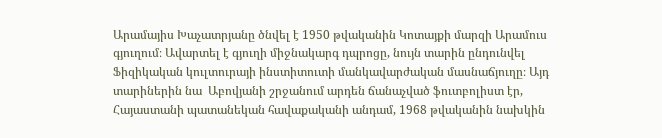Արամայիս Խաչատրյանը ծնվել է 1950 թվականին Կոտայքի մարզի Արամուս գյուղում։ Ավարտել է գյուղի միջնակարգ դպրոցը, նույն տարին ընդունվել  Ֆիզիկական կուլտուրայի ինստիտուտի մանկավարժական մասնաճյուղը։ Այդ տարիներին նա  Աբովյանի շրջանում արդեն ճանաչված ֆուտբոլիստ էր, Հայաստանի պատանեկան հավաքականի անդամ, 1968 թվականին նախկին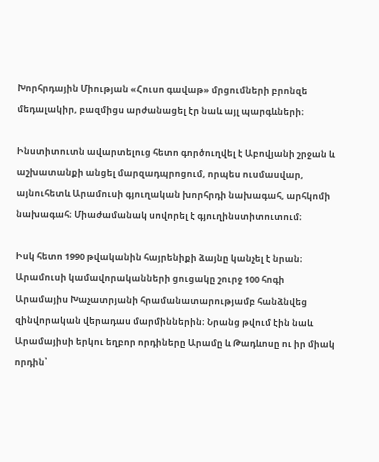Խորհրդային Միության «Հուսո գավաթ» մրցումների բրոնզե մեդալակիր, բազմիցս արժանացել էր նաև այլ պարգևների։

Ինստիտուտն ավարտելուց հետո գործուղվել է Աբովյանի շրջան և աշխատանքի անցել մարզադպրոցում, որպես ուսմասվար, այնուհետև Արամուսի գյուղական խորհրդի նախագահ, արհկոմի նախագահ։ Միաժամանակ սովորել է գյուղինստիտուտում։

Իսկ հետո 1990 թվականին հայրենիքի ձայնը կանչել է նրան։ Արամուսի կամավորականների ցուցակը շուրջ 100 հոգի Արամայիս Խաչատրյանի հրամանատարությամբ հանձնվեց զինվորական վերադաս մարմիններին։ Նրանց թվում էին նաև Արամայիսի երկու եղբոր որդիները Արամը և Թադևոսը ու իր միակ որդին՝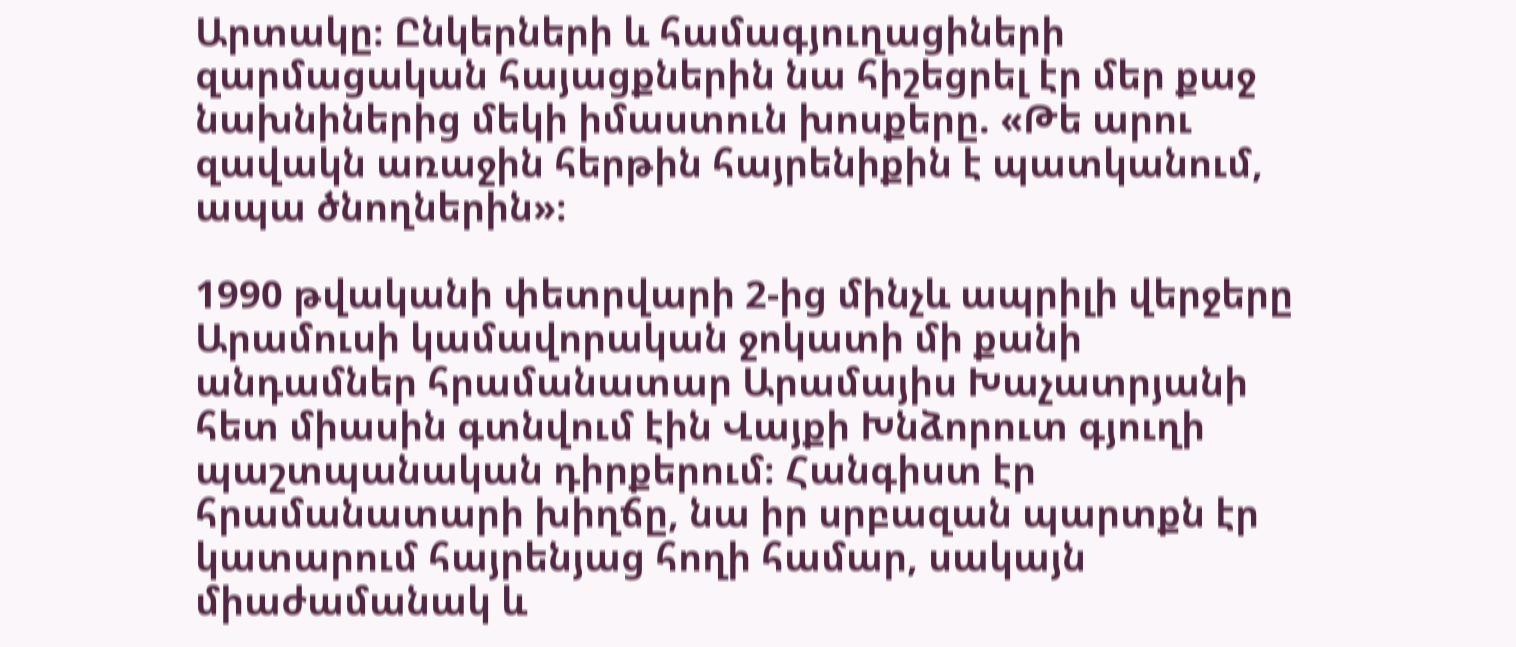Արտակը։ Ընկերների և համագյուղացիների զարմացական հայացքներին նա հիշեցրել էր մեր քաջ նախնիներից մեկի իմաստուն խոսքերը. «Թե արու զավակն առաջին հերթին հայրենիքին է պատկանում, ապա ծնողներին»։

1990 թվականի փետրվարի 2-ից մինչև ապրիլի վերջերը Արամուսի կամավորական ջոկատի մի քանի անդամներ հրամանատար Արամայիս Խաչատրյանի հետ միասին գտնվում էին Վայքի Խնձորուտ գյուղի պաշտպանական դիրքերում։ Հանգիստ էր հրամանատարի խիղճը, նա իր սրբազան պարտքն էր կատարում հայրենյաց հողի համար, սակայն միաժամանակ և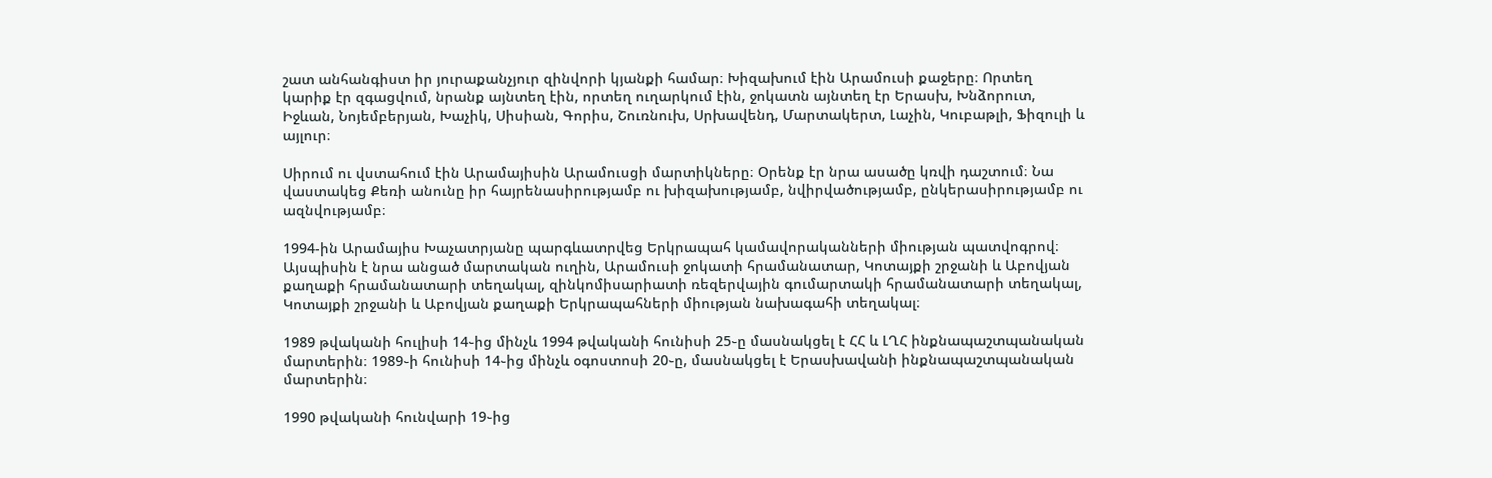շատ անհանգիստ իր յուրաքանչյուր զինվորի կյանքի համար։ Խիզախում էին Արամուսի քաջերը։ Որտեղ կարիք էր զգացվում, նրանք այնտեղ էին, որտեղ ուղարկում էին, ջոկատն այնտեղ էր Երասխ, Խնձորուտ, Իջևան, Նոյեմբերյան, Խաչիկ, Սիսիան, Գորիս, Շուռնուխ, Սրխավենդ, Մարտակերտ, Լաչին, Կուբաթլի, Ֆիզուլի և այլուր։

Սիրում ու վստահում էին Արամայիսին Արամուսցի մարտիկները։ Օրենք էր նրա ասածը կռվի դաշտում։ Նա վաստակեց Քեռի անունը իր հայրենասիրությամբ ու խիզախությամբ, նվիրվածությամբ, ընկերասիրությամբ ու ազնվությամբ։

1994-ին Արամայիս Խաչատրյանը պարգևատրվեց Երկրապահ կամավորականների միության պատվոգրով։ Այսպիսին է նրա անցած մարտական ուղին, Արամուսի ջոկատի հրամանատար, Կոտայքի շրջանի և Աբովյան քաղաքի հրամանատարի տեղակալ, զինկոմիսարիատի ռեզերվային գումարտակի հրամանատարի տեղակալ, Կոտայքի շրջանի և Աբովյան քաղաքի Երկրապահների միության նախագահի տեղակալ։

1989 թվականի հուլիսի 14֊ից մինչև 1994 թվականի հունիսի 25֊ը մասնակցել է ՀՀ և ԼՂՀ ինքնապաշտպանական մարտերին։ 1989֊ի հունիսի 14֊ից մինչև օգոստոսի 20֊ը, մասնակցել է Երասխավանի ինքնապաշտպանական մարտերին։

1990 թվականի հունվարի 19֊ից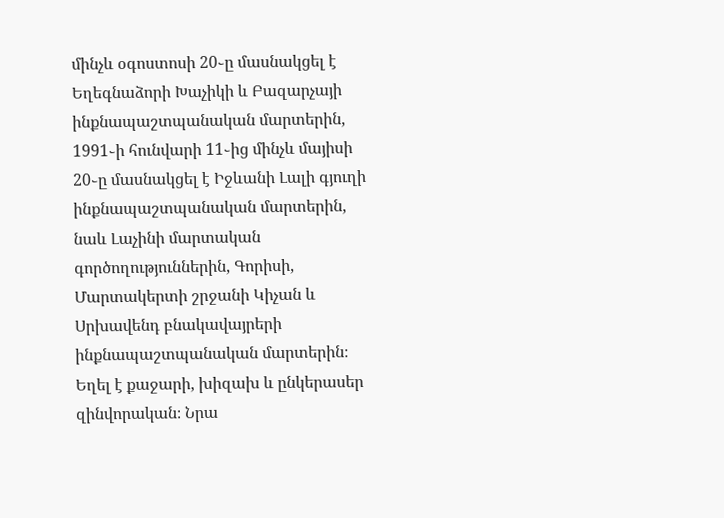մինչև օգոստոսի 20֊ը մասնակցել է Եղեգնաձորի Խաչիկի և Բազարչայի ինքնապաշտպանական մարտերին, 1991֊ի հունվարի 11֊ից մինչև մայիսի 20֊ը մասնակցել է Իջևանի Լալի գյուղի ինքնապաշտպանական մարտերին, նաև Լաչինի մարտական գործողություններին, Գորիսի, Մարտակերտի շրջանի Կիչան և Սրխավենդ բնակավայրերի ինքնապաշտպանական մարտերին։ Եղել է քաջարի, խիզախ և ընկերասեր զինվորական։ Նրա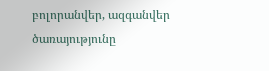բոլորանվեր, ազգանվեր ծառայությունը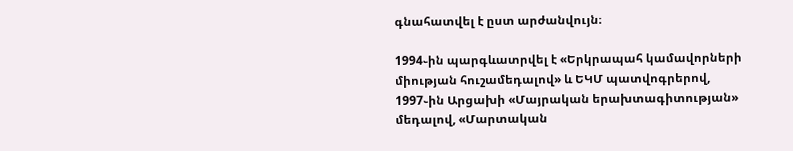գնահատվել է ըստ արժանվույն։

1994֊ին պարգևատրվել է «Երկրապահ կամավորների միության հուշամեդալով» և ԵԿՄ պատվոգրերով, 1997֊ին Արցախի «Մայրական երախտագիտության» մեդալով, «Մարտական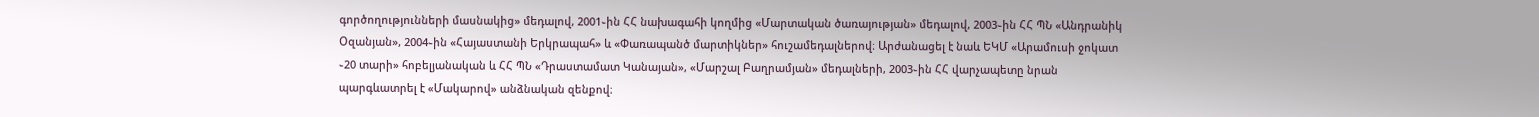գործողությունների մասնակից» մեդալով, 2001֊ին ՀՀ նախագահի կողմից «Մարտական ծառայության» մեդալով, 2003֊ին ՀՀ ՊՆ «Անդրանիկ Օզանյան», 2004֊ին «Հայաստանի Երկրապահ» և «Փառապանծ մարտիկներ» հուշամեդալներով։ Արժանացել է նաև ԵԿՄ «Արամուսի ջոկատ ֊20 տարի» հոբելյանական և ՀՀ ՊՆ «Դրաստամատ Կանայան», «Մարշալ Բաղրամյան» մեդալների, 2003֊ին ՀՀ վարչապետը նրան պարգևատրել է «Մակարով» անձնական զենքով։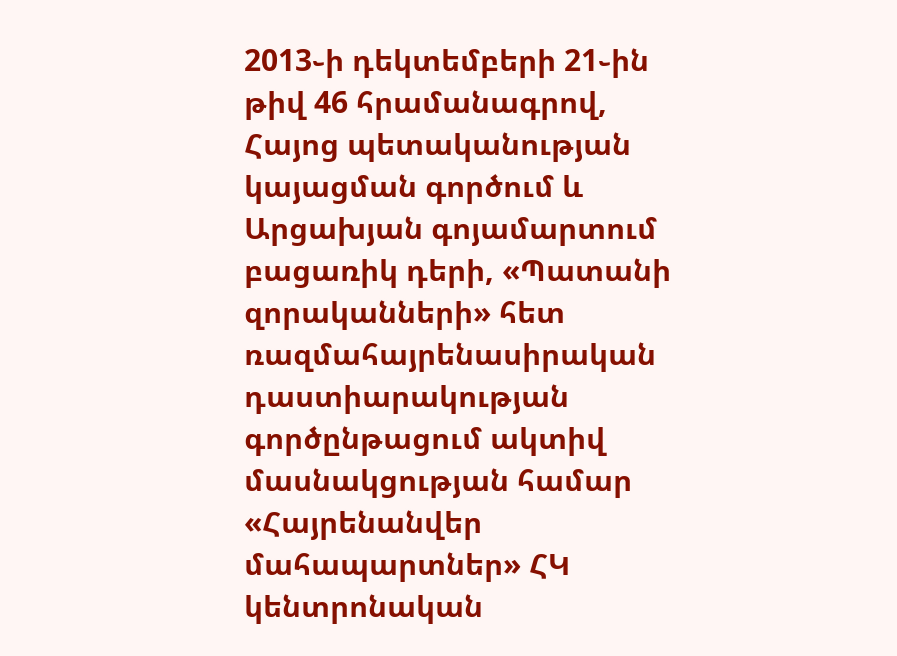2013֊ի դեկտեմբերի 21֊ին թիվ 46 հրամանագրով, Հայոց պետականության կայացման գործում և Արցախյան գոյամարտում բացառիկ դերի, «Պատանի զորականների» հետ ռազմահայրենասիրական դաստիարակության գործընթացում ակտիվ մասնակցության համար «Հայրենանվեր մահապարտներ» ՀԿ կենտրոնական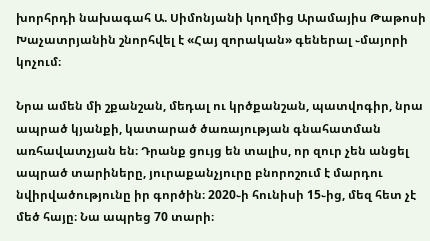խորհրդի նախագահ Ա. Սիմոնյանի կողմից Արամայիս Թաթոսի Խաչատրյանին շնորհվել է «Հայ զորական» գեներալ ֊մայորի կոչում։

Նրա ամեն մի շքանշան, մեդալ ու կրծքանշան, պատվոգիր, նրա ապրած կյանքի, կատարած ծառայության գնահատման առհավատչյան են։ Դրանք ցույց են տալիս, որ զուր չեն անցել ապրած տարիները, յուրաքանչյուրը բնորոշում է մարդու նվիրվածությունը իր գործին։ 2020֊ի հունիսի 15֊ից, մեզ հետ չէ մեծ հայը։ Նա ապրեց 70 տարի։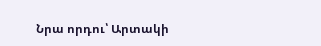Նրա որդու՝ Արտակի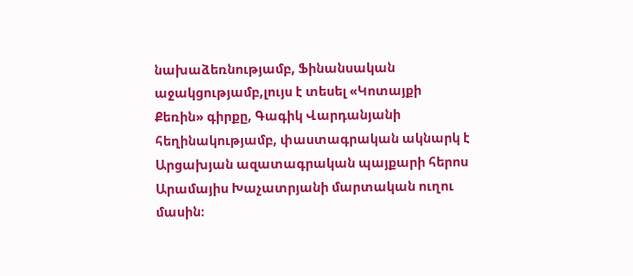նախաձեռնությամբ, Ֆինանսական աջակցությամբ,լույս է տեսել «Կոտայքի Քեռին» գիրքը, Գագիկ Վարդանյանի հեղինակությամբ, փաստագրական ակնարկ է Արցախյան ազատագրական պայքարի հերոս Արամայիս Խաչատրյանի մարտական ուղու մասին։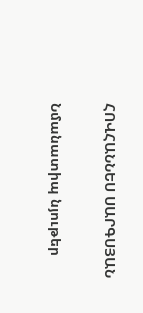ՀՈՎՀԱՆՆԵՍ ՍԱՐԳՍՅԱՆ

Նմանատիպ նյութեր